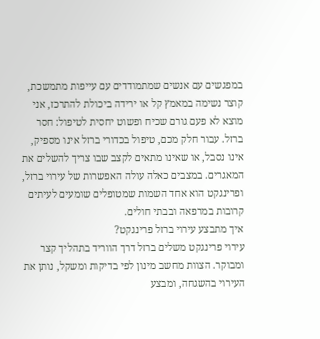במפגשים עם אנשים שמתמודדים עם עייפות מתמשכת, קוצר נשימה במאמץ קל או ירידה ביכולת להתרכז, אני מוצא לא פעם גורם שכיח ופשוט יחסית לטיפול: חסר ברזל. עבור חלק מכם, טיפול בכדורי ברזל אינו מספיק, אינו נסבל, או שאינו מתאים לקצב שבו צריך להשלים את המאגרים. במצבים כאלה עולה האפשרות של עירוי ברזל, ופרינגקט הוא אחד השמות שמטופלים שומעים לעיתים קרובות במרפאה ובבתי חולים.
איך מתבצע עירוי ברזל פרינגקט?
עירוי פרינגקט משלים ברזל דרך הווריד בתהליך קצר ומבוקר. הצוות מחשב מינון לפי בדיקות ומשקל, נותן את העירוי בהשגחה, ומבצע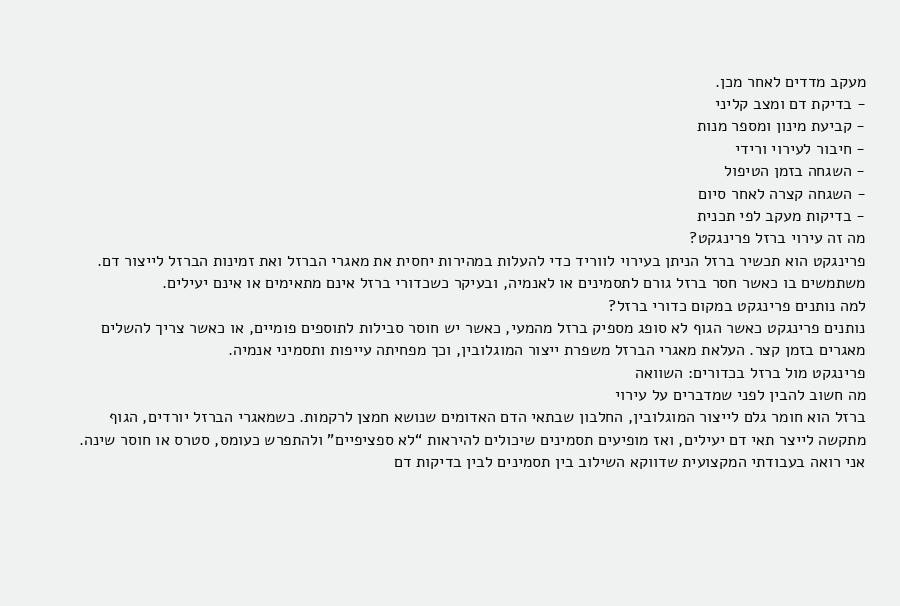מעקב מדדים לאחר מכן.
- בדיקת דם ומצב קליני
- קביעת מינון ומספר מנות
- חיבור לעירוי ורידי
- השגחה בזמן הטיפול
- השגחה קצרה לאחר סיום
- בדיקות מעקב לפי תכנית
מה זה עירוי ברזל פרינגקט?
פרינגקט הוא תכשיר ברזל הניתן בעירוי לווריד כדי להעלות במהירות יחסית את מאגרי הברזל ואת זמינות הברזל לייצור דם. משתמשים בו כאשר חסר ברזל גורם לתסמינים או לאנמיה, ובעיקר כשכדורי ברזל אינם מתאימים או אינם יעילים.
למה נותנים פרינגקט במקום כדורי ברזל?
נותנים פרינגקט כאשר הגוף לא סופג מספיק ברזל מהמעי, כאשר יש חוסר סבילות לתוספים פומיים, או כאשר צריך להשלים מאגרים בזמן קצר. העלאת מאגרי הברזל משפרת ייצור המוגלובין, וכך מפחיתה עייפות ותסמיני אנמיה.
פרינגקט מול ברזל בכדורים: השוואה
מה חשוב להבין לפני שמדברים על עירוי
ברזל הוא חומר גלם לייצור המוגלובין, החלבון שבתאי הדם האדומים שנושא חמצן לרקמות. כשמאגרי הברזל יורדים, הגוף מתקשה לייצר תאי דם יעילים, ואז מופיעים תסמינים שיכולים להיראות “לא ספציפיים” ולהתפרש כעומס, סטרס או חוסר שינה.
אני רואה בעבודתי המקצועית שדווקא השילוב בין תסמינים לבין בדיקות דם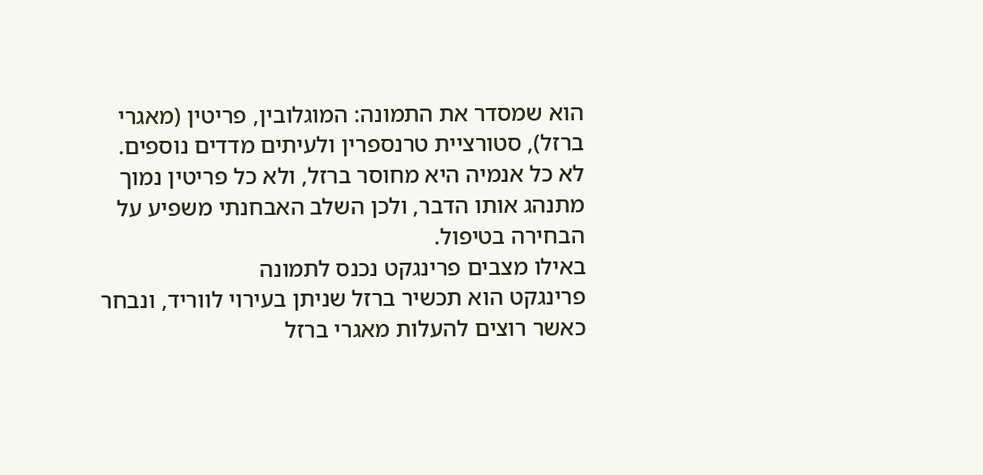הוא שמסדר את התמונה: המוגלובין, פריטין (מאגרי ברזל), סטורציית טרנספרין ולעיתים מדדים נוספים. לא כל אנמיה היא מחוסר ברזל, ולא כל פריטין נמוך מתנהג אותו הדבר, ולכן השלב האבחנתי משפיע על הבחירה בטיפול.
באילו מצבים פרינגקט נכנס לתמונה
פרינגקט הוא תכשיר ברזל שניתן בעירוי לווריד, ונבחר כאשר רוצים להעלות מאגרי ברזל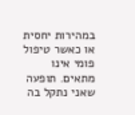במהירות יחסית או כאשר טיפול פומי אינו מתאים. תופעה שאני נתקל בה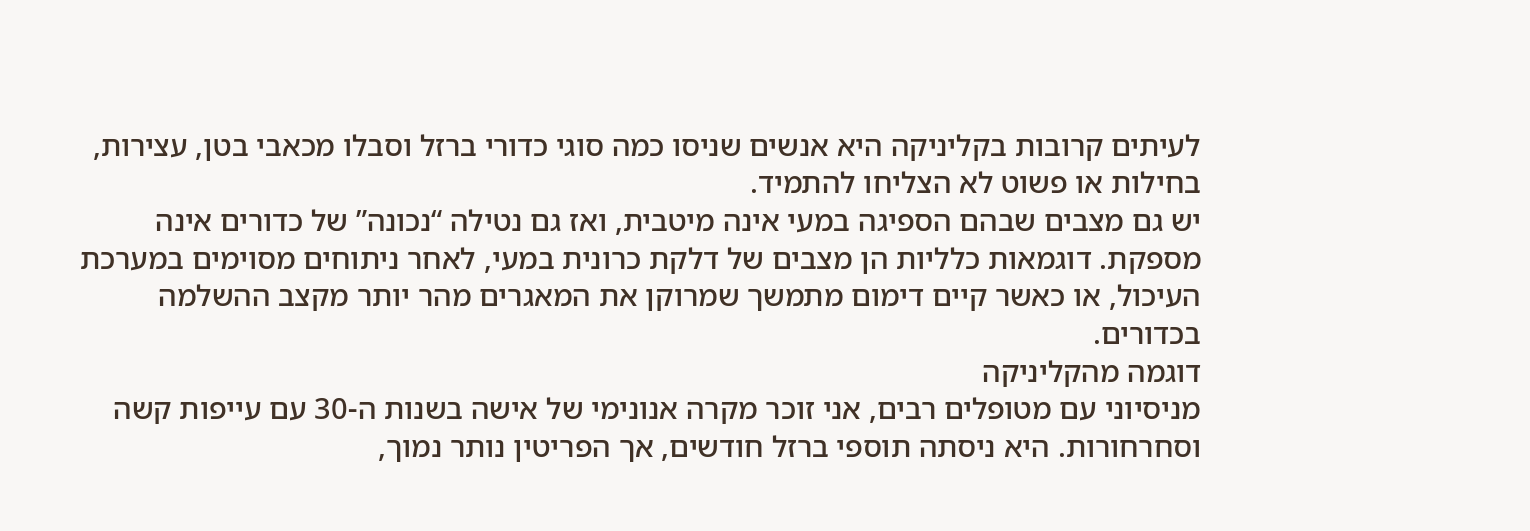לעיתים קרובות בקליניקה היא אנשים שניסו כמה סוגי כדורי ברזל וסבלו מכאבי בטן, עצירות, בחילות או פשוט לא הצליחו להתמיד.
יש גם מצבים שבהם הספיגה במעי אינה מיטבית, ואז גם נטילה “נכונה” של כדורים אינה מספקת. דוגמאות כלליות הן מצבים של דלקת כרונית במעי, לאחר ניתוחים מסוימים במערכת העיכול, או כאשר קיים דימום מתמשך שמרוקן את המאגרים מהר יותר מקצב ההשלמה בכדורים.
דוגמה מהקליניקה
מניסיוני עם מטופלים רבים, אני זוכר מקרה אנונימי של אישה בשנות ה-30 עם עייפות קשה וסחרחורות. היא ניסתה תוספי ברזל חודשים, אך הפריטין נותר נמוך,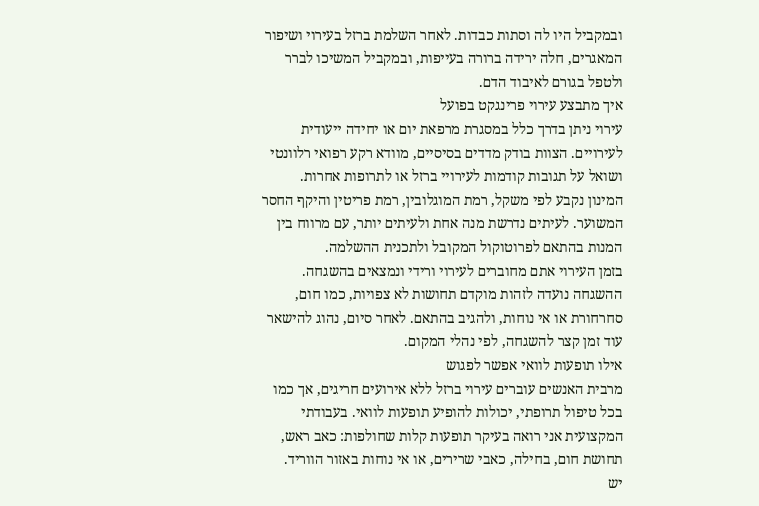ובמקביל היו לה וסתות כבדות. לאחר השלמת ברזל בעירוי ושיפור המאגרים, חלה ירידה ברורה בעייפות, ובמקביל המשיכו לברר ולטפל בגורם לאיבוד הדם.
איך מתבצע עירוי פרינגקט בפועל
עירוי ניתן בדרך כלל במסגרת מרפאת יום או יחידה ייעודית לעירויים. הצוות בודק מדדים בסיסיים, מוודא רקע רפואי רלוונטי ושואל על תגובות קודמות לעירויי ברזל או לתרופות אחרות.
המינון נקבע לפי משקל, רמת המוגלובין, רמת פריטין והיקף החסר המשוער. לעיתים נדרשת מנה אחת ולעיתים יותר, עם מרווח בין המנות בהתאם לפרוטוקול המקובל ולתכנית ההשלמה.
בזמן העירוי אתם מחוברים לעירוי ורידי ונמצאים בהשגחה. ההשגחה נועדה לזהות מוקדם תחושות לא צפויות, כמו חום, סחרחורת או אי נוחות, ולהגיב בהתאם. לאחר סיום, נהוג להישאר עוד זמן קצר להשגחה, לפי נהלי המקום.
אילו תופעות לוואי אפשר לפגוש
מרבית האנשים עוברים עירוי ברזל ללא אירועים חריגים, אך כמו בכל טיפול תרופתי, יכולות להופיע תופעות לוואי. בעבודתי המקצועית אני רואה בעיקר תופעות קלות שחולפות: כאב ראש, תחושת חום, בחילה, כאבי שרירים, או אי נוחות באזור הווריד.
יש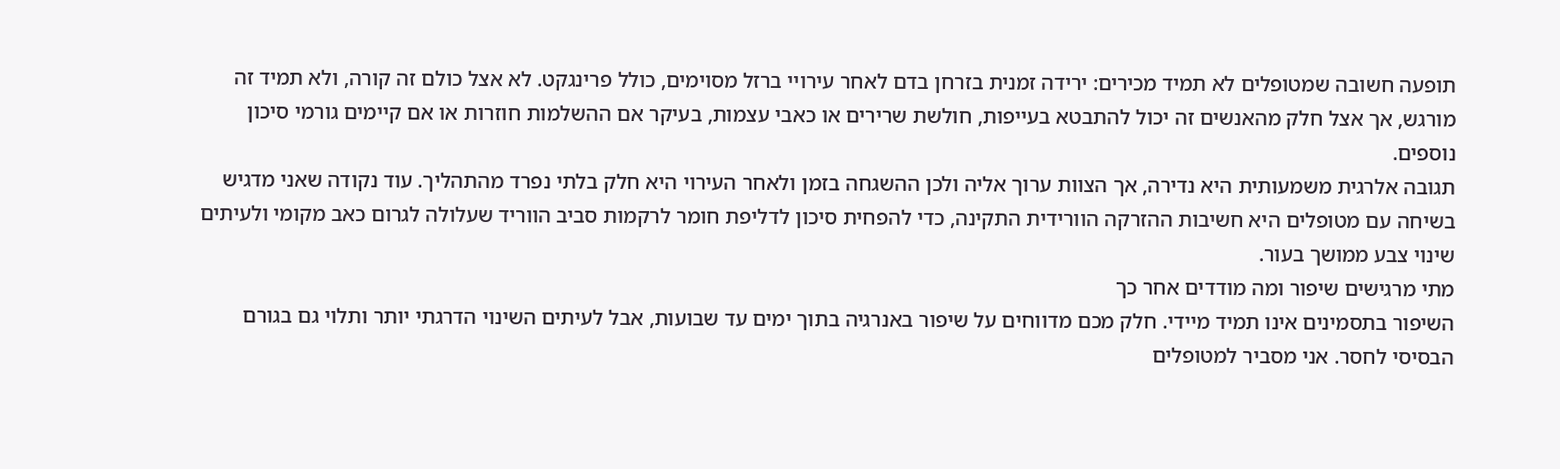תופעה חשובה שמטופלים לא תמיד מכירים: ירידה זמנית בזרחן בדם לאחר עירויי ברזל מסוימים, כולל פרינגקט. לא אצל כולם זה קורה, ולא תמיד זה מורגש, אך אצל חלק מהאנשים זה יכול להתבטא בעייפות, חולשת שרירים או כאבי עצמות, בעיקר אם ההשלמות חוזרות או אם קיימים גורמי סיכון נוספים.
תגובה אלרגית משמעותית היא נדירה, אך הצוות ערוך אליה ולכן ההשגחה בזמן ולאחר העירוי היא חלק בלתי נפרד מהתהליך. עוד נקודה שאני מדגיש בשיחה עם מטופלים היא חשיבות ההזרקה הוורידית התקינה, כדי להפחית סיכון לדליפת חומר לרקמות סביב הווריד שעלולה לגרום כאב מקומי ולעיתים שינוי צבע ממושך בעור.
מתי מרגישים שיפור ומה מודדים אחר כך
השיפור בתסמינים אינו תמיד מיידי. חלק מכם מדווחים על שיפור באנרגיה בתוך ימים עד שבועות, אבל לעיתים השינוי הדרגתי יותר ותלוי גם בגורם הבסיסי לחסר. אני מסביר למטופלים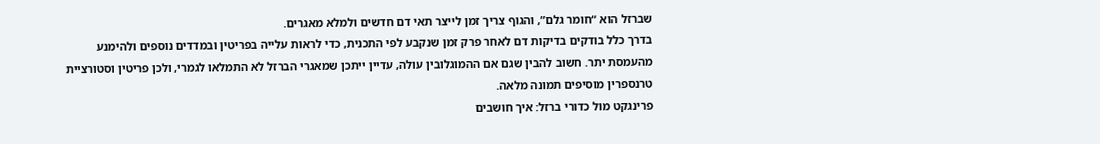שברזל הוא “חומר גלם”, והגוף צריך זמן לייצר תאי דם חדשים ולמלא מאגרים.
בדרך כלל בודקים בדיקות דם לאחר פרק זמן שנקבע לפי התכנית, כדי לראות עלייה בפריטין ובמדדים נוספים ולהימנע מהעמסת יתר. חשוב להבין שגם אם ההמוגלובין עולה, עדיין ייתכן שמאגרי הברזל לא התמלאו לגמרי, ולכן פריטין וסטורציית טרנספרין מוסיפים תמונה מלאה.
פרינגקט מול כדורי ברזל: איך חושבים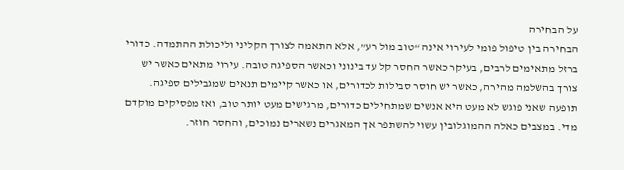על הבחירה
הבחירה בין טיפול פומי לעירוי אינה “טוב מול רע”, אלא התאמה לצורך הקליני וליכולת ההתמדה. כדורי ברזל מתאימים לרבים, בעיקר כאשר החסר קל עד בינוני וכאשר הספיגה טובה. עירוי מתאים כאשר יש צורך בהשלמה מהירה, כאשר יש חוסר סבילות לכדורים, או כאשר קיימים תנאים שמגבילים ספיגה.
תופעה שאני פוגש לא מעט היא אנשים שמתחילים כדורים, מרגישים מעט יותר טוב, ואז מפסיקים מוקדם מדי. במצבים כאלה ההמוגלובין עשוי להשתפר אך המאגרים נשארים נמוכים, והחסר חוזר.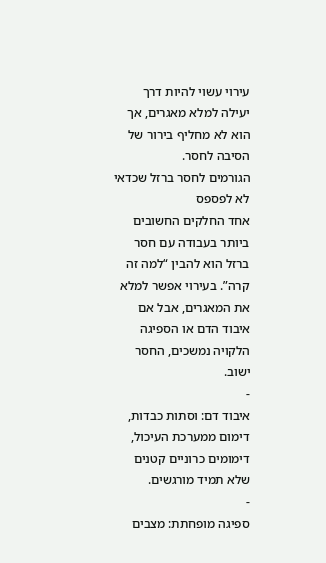עירוי עשוי להיות דרך יעילה למלא מאגרים, אך הוא לא מחליף בירור של הסיבה לחסר.
הגורמים לחסר ברזל שכדאי לא לפספס
אחד החלקים החשובים ביותר בעבודה עם חסר ברזל הוא להבין “למה זה קרה”. בעירוי אפשר למלא את המאגרים, אבל אם איבוד הדם או הספיגה הלקויה נמשכים, החסר ישוב.
-
איבוד דם: וסתות כבדות, דימום ממערכת העיכול, דימומים כרוניים קטנים שלא תמיד מורגשים.
-
ספיגה מופחתת: מצבים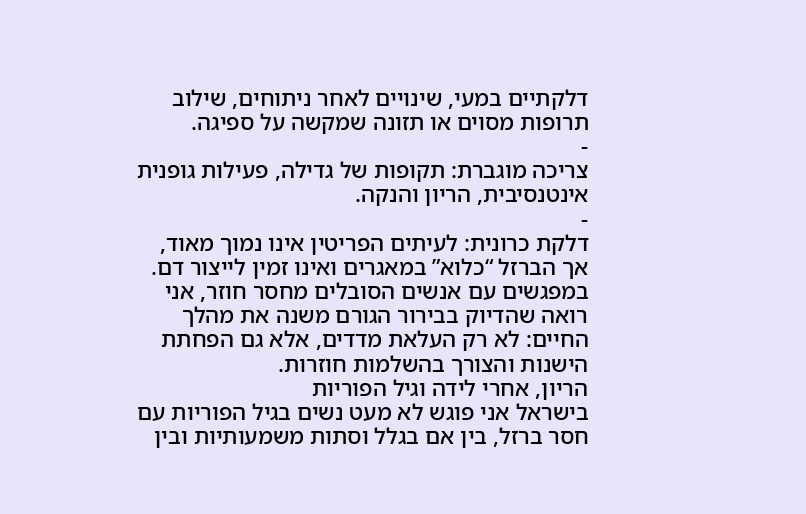דלקתיים במעי, שינויים לאחר ניתוחים, שילוב תרופות מסוים או תזונה שמקשה על ספיגה.
-
צריכה מוגברת: תקופות של גדילה, פעילות גופנית אינטנסיבית, הריון והנקה.
-
דלקת כרונית: לעיתים הפריטין אינו נמוך מאוד, אך הברזל “כלוא” במאגרים ואינו זמין לייצור דם.
במפגשים עם אנשים הסובלים מחסר חוזר, אני רואה שהדיוק בבירור הגורם משנה את מהלך החיים: לא רק העלאת מדדים, אלא גם הפחתת הישנות והצורך בהשלמות חוזרות.
הריון, אחרי לידה וגיל הפוריות
בישראל אני פוגש לא מעט נשים בגיל הפוריות עם חסר ברזל, בין אם בגלל וסתות משמעותיות ובין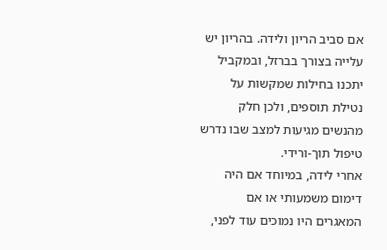אם סביב הריון ולידה. בהריון יש עלייה בצורך בברזל, ובמקביל יתכנו בחילות שמקשות על נטילת תוספים, ולכן חלק מהנשים מגיעות למצב שבו נדרש טיפול תוך-ורידי.
אחרי לידה, במיוחד אם היה דימום משמעותי או אם המאגרים היו נמוכים עוד לפני,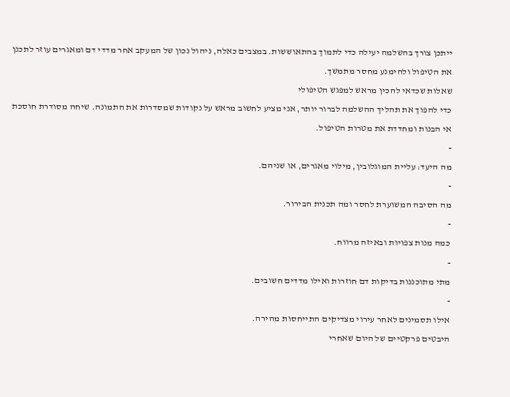ייתכן צורך בהשלמה יעילה כדי לתמוך בהתאוששות. במצבים כאלה, ניהול נכון של המעקב אחר מדדי דם ומאגרים עוזר לתכנן את הטיפול ולהימנע מחסר מתמשך.
שאלות שכדאי להכין מראש למפגש הטיפולי
כדי להפוך את תהליך ההשלמה לברור יותר, אני מציע לחשוב מראש על נקודות שמסדרות את התמונה. שיחה מסודרת חוסכת אי הבנות ומחדדת את מטרות הטיפול.
-
מה היעד: עליית המוגלובין, מילוי מאגרים, או שניהם.
-
מה הסיבה המשוערת לחסר ומה תכנית הבירור.
-
כמה מנות צפויות ובאיזה מרווח.
-
מתי מתוכננות בדיקות דם חוזרות ואילו מדדים חשובים.
-
אילו תסמינים לאחר עירוי מצדיקים התייחסות מהירה.
היבטים פרקטיים של היום שאחרי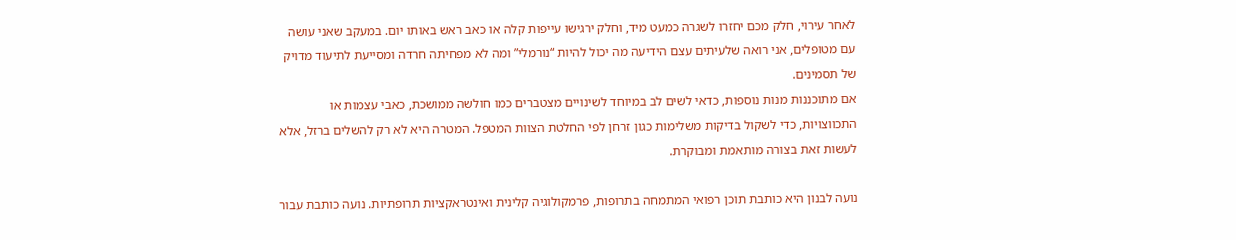לאחר עירוי, חלק מכם יחזרו לשגרה כמעט מיד, וחלק ירגישו עייפות קלה או כאב ראש באותו יום. במעקב שאני עושה עם מטופלים, אני רואה שלעיתים עצם הידיעה מה יכול להיות “נורמלי” ומה לא מפחיתה חרדה ומסייעת לתיעוד מדויק של תסמינים.
אם מתוכננות מנות נוספות, כדאי לשים לב במיוחד לשינויים מצטברים כמו חולשה ממושכת, כאבי עצמות או התכווצויות, כדי לשקול בדיקות משלימות כגון זרחן לפי החלטת הצוות המטפל. המטרה היא לא רק להשלים ברזל, אלא לעשות זאת בצורה מותאמת ומבוקרת.

נועה לבנון היא כותבת תוכן רפואי המתמחה בתרופות, פרמקולוגיה קלינית ואינטראקציות תרופתיות. נועה כותבת עבור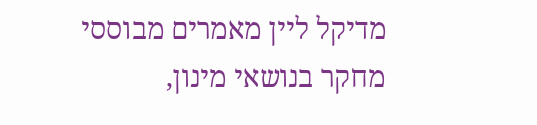מדיקל ליין מאמרים מבוססי מחקר בנושאי מינון,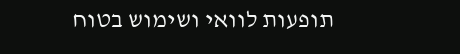תופעות לוואי ושימוש בטוח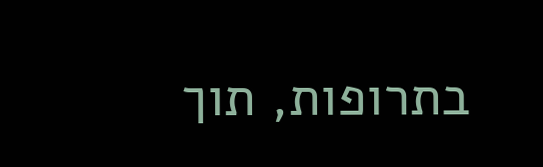בתרופות, תוך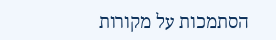הסתמכות על מקורות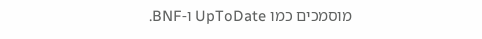מוסמכים כמו UpToDate ו-BNF.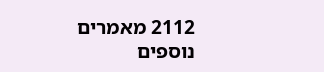2112 מאמרים נוספים